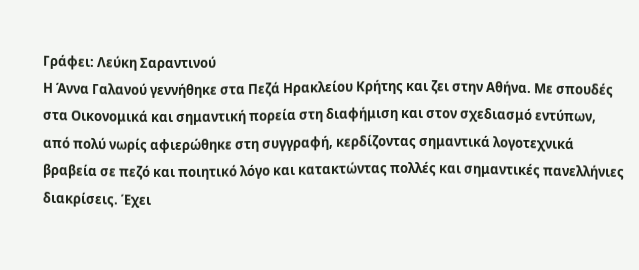Γράφει: Λεύκη Σαραντινού
Η Άννα Γαλανού γεννήθηκε στα Πεζά Ηρακλείου Κρήτης και ζει στην Αθήνα. Με σπουδές στα Οικονομικά και σημαντική πορεία στη διαφήμιση και στον σχεδιασμό εντύπων, από πολύ νωρίς αφιερώθηκε στη συγγραφή, κερδίζοντας σημαντικά λογοτεχνικά βραβεία σε πεζό και ποιητικό λόγο και κατακτώντας πολλές και σημαντικές πανελλήνιες διακρίσεις. Έχει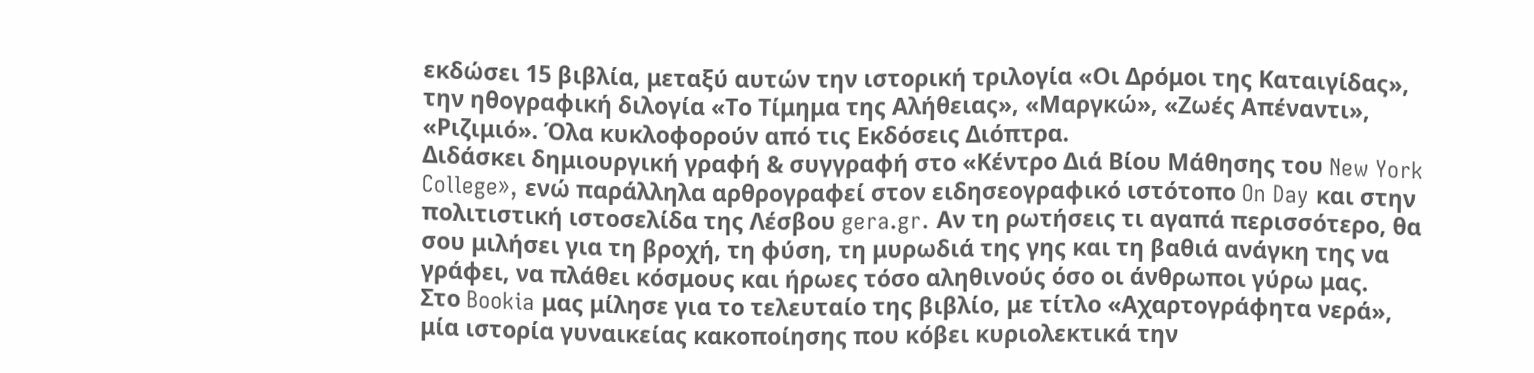εκδώσει 15 βιβλία, μεταξύ αυτών την ιστορική τριλογία «Οι Δρόμοι της Καταιγίδας», την ηθογραφική διλογία «Το Τίμημα της Αλήθειας», «Μαργκώ», «Ζωές Απέναντι», «Ριζιμιό». Όλα κυκλοφορούν από τις Εκδόσεις Διόπτρα.
Διδάσκει δημιουργική γραφή & συγγραφή στο «Κέντρο Διά Βίου Μάθησης του New York College», ενώ παράλληλα αρθρογραφεί στον ειδησεογραφικό ιστότοπο On Day και στην πολιτιστική ιστοσελίδα της Λέσβου gera.gr. Αν τη ρωτήσεις τι αγαπά περισσότερο, θα σου μιλήσει για τη βροχή, τη φύση, τη μυρωδιά της γης και τη βαθιά ανάγκη της να γράφει, να πλάθει κόσμους και ήρωες τόσο αληθινούς όσο οι άνθρωποι γύρω μας.
Στο Bookia μας μίλησε για το τελευταίο της βιβλίο, με τίτλο «Αχαρτογράφητα νερά», μία ιστορία γυναικείας κακοποίησης που κόβει κυριολεκτικά την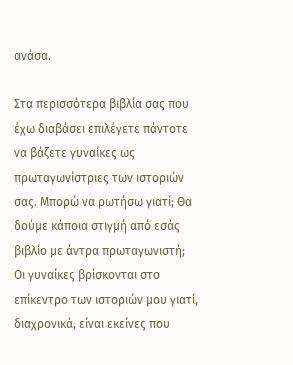ανάσα.

Στα περισσότερα βιβλία σας που έχω διαβάσει επιλέγετε πάντοτε να βάζετε γυναίκες ως πρωταγωνίστριες των ιστοριών σας. Μπορώ να ρωτήσω γιατί; Θα δούμε κάποια στιγμή από εσάς βιβλίο με άντρα πρωταγωνιστή;
Οι γυναίκες βρίσκονται στο επίκεντρο των ιστοριών μου γιατί, διαχρονικά, είναι εκείνες που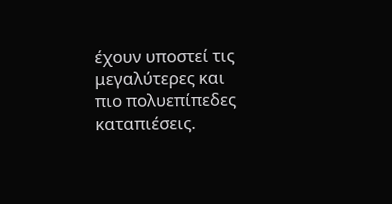έχουν υποστεί τις μεγαλύτερες και πιο πολυεπίπεδες καταπιέσεις.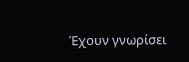Έχουν γνωρίσει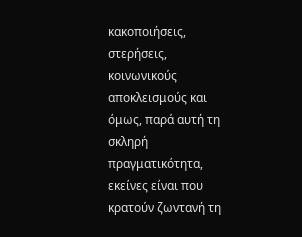κακοποιήσεις, στερήσεις, κοινωνικούς αποκλεισμούς και όμως, παρά αυτή τη σκληρή πραγματικότητα, εκείνες είναι που κρατούν ζωντανή τη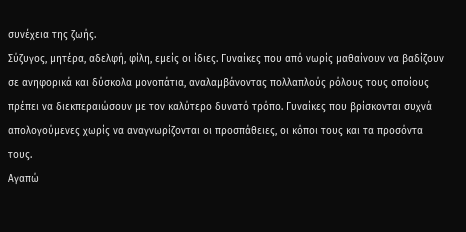συνέχεια της ζωής.
Σύζυγος, μητέρα, αδελφή, φίλη, εμείς οι ίδιες. Γυναίκες που από νωρίς μαθαίνουν να βαδίζουν σε ανηφορικά και δύσκολα μονοπάτια, αναλαμβάνοντας πολλαπλούς ρόλους τους οποίους πρέπει να διεκπεραιώσουν με τον καλύτερο δυνατό τρόπο. Γυναίκες που βρίσκονται συχνά απολογούμενες χωρίς να αναγνωρίζονται οι προσπάθειες, οι κόποι τους και τα προσόντα τους.
Αγαπώ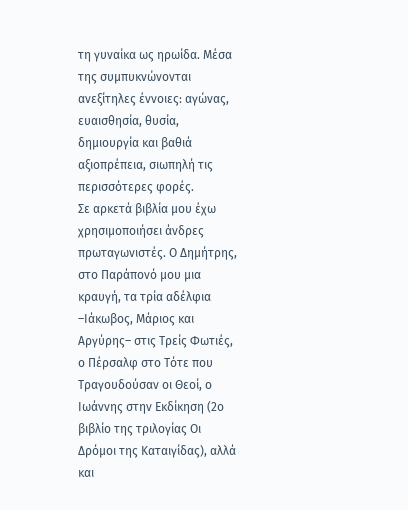τη γυναίκα ως ηρωίδα. Μέσα της συμπυκνώνονται ανεξίτηλες έννοιες: αγώνας, ευαισθησία, θυσία, δημιουργία και βαθιά αξιοπρέπεια, σιωπηλή τις περισσότερες φορές.
Σε αρκετά βιβλία μου έχω χρησιμοποιήσει άνδρες πρωταγωνιστές. Ο Δημήτρης, στο Παράπονό μου μια κραυγή, τα τρία αδέλφια –Ιάκωβος, Μάριος και Αργύρης– στις Τρείς Φωτιές, ο Πέρσαλφ στο Τότε που Τραγουδούσαν οι Θεοί, ο Ιωάννης στην Εκδίκηση (2ο βιβλίο της τριλογίας Οι Δρόμοι της Καταιγίδας), αλλά και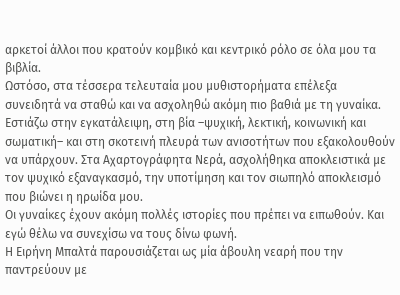αρκετοί άλλοι που κρατούν κομβικό και κεντρικό ρόλο σε όλα μου τα βιβλία.
Ωστόσο, στα τέσσερα τελευταία μου μυθιστορήματα επέλεξα συνειδητά να σταθώ και να ασχοληθώ ακόμη πιο βαθιά με τη γυναίκα. Εστιάζω στην εγκατάλειψη, στη βία –ψυχική, λεκτική, κοινωνική και σωματική– και στη σκοτεινή πλευρά των ανισοτήτων που εξακολουθούν να υπάρχουν. Στα Αχαρτογράφητα Νερά, ασχολήθηκα αποκλειστικά με τον ψυχικό εξαναγκασμό, την υποτίμηση και τον σιωπηλό αποκλεισμό που βιώνει η ηρωίδα μου.
Οι γυναίκες έχουν ακόμη πολλές ιστορίες που πρέπει να ειπωθούν. Και εγώ θέλω να συνεχίσω να τους δίνω φωνή.
Η Ειρήνη Μπαλτά παρουσιάζεται ως μία άβουλη νεαρή που την παντρεύουν με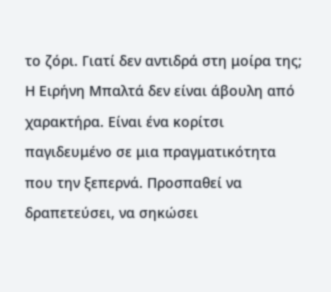το ζόρι. Γιατί δεν αντιδρά στη μοίρα της;
Η Ειρήνη Μπαλτά δεν είναι άβουλη από χαρακτήρα. Είναι ένα κορίτσι παγιδευμένο σε μια πραγματικότητα που την ξεπερνά. Προσπαθεί να δραπετεύσει, να σηκώσει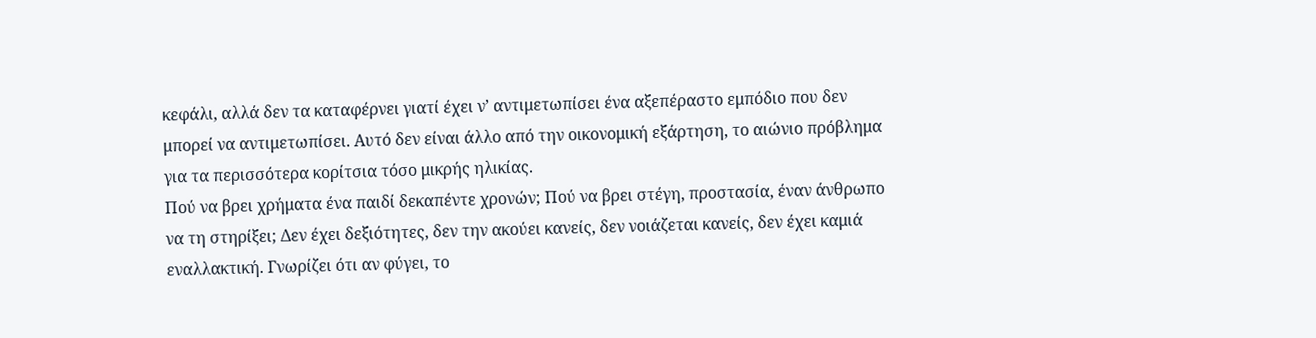κεφάλι, αλλά δεν τα καταφέρνει γιατί έχει ν’ αντιμετωπίσει ένα αξεπέραστο εμπόδιο που δεν μπορεί να αντιμετωπίσει. Αυτό δεν είναι άλλο από την οικονομική εξάρτηση, το αιώνιο πρόβλημα για τα περισσότερα κορίτσια τόσο μικρής ηλικίας.
Πού να βρει χρήματα ένα παιδί δεκαπέντε χρονών; Πού να βρει στέγη, προστασία, έναν άνθρωπο να τη στηρίξει; Δεν έχει δεξιότητες, δεν την ακούει κανείς, δεν νοιάζεται κανείς, δεν έχει καμιά εναλλακτική. Γνωρίζει ότι αν φύγει, το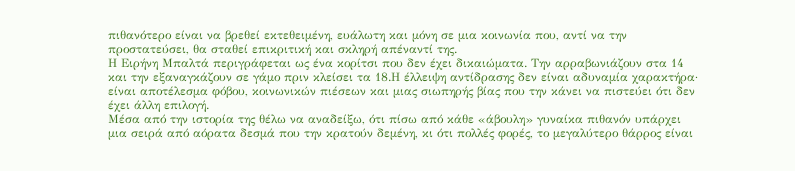πιθανότερο είναι να βρεθεί εκτεθειμένη, ευάλωτη και μόνη σε μια κοινωνία που, αντί να την προστατεύσει, θα σταθεί επικριτική και σκληρή απέναντί της.
Η Ειρήνη Μπαλτά περιγράφεται ως ένα κορίτσι που δεν έχει δικαιώματα. Την αρραβωνιάζουν στα 14 και την εξαναγκάζουν σε γάμο πριν κλείσει τα 18.Η έλλειψη αντίδρασης δεν είναι αδυναμία χαρακτήρα· είναι αποτέλεσμα φόβου, κοινωνικών πιέσεων και μιας σιωπηρής βίας που την κάνει να πιστεύει ότι δεν έχει άλλη επιλογή.
Μέσα από την ιστορία της θέλω να αναδείξω, ότι πίσω από κάθε «άβουλη» γυναίκα πιθανόν υπάρχει μια σειρά από αόρατα δεσμά που την κρατούν δεμένη, κι ότι πολλές φορές, το μεγαλύτερο θάρρος είναι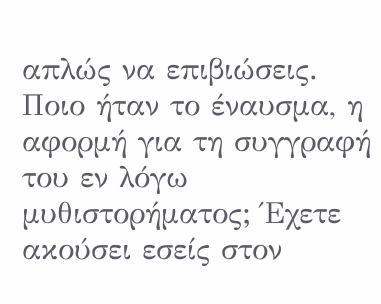απλώς να επιβιώσεις.
Ποιο ήταν το έναυσμα, η αφορμή για τη συγγραφή του εν λόγω μυθιστορήματος; Έχετε ακούσει εσείς στον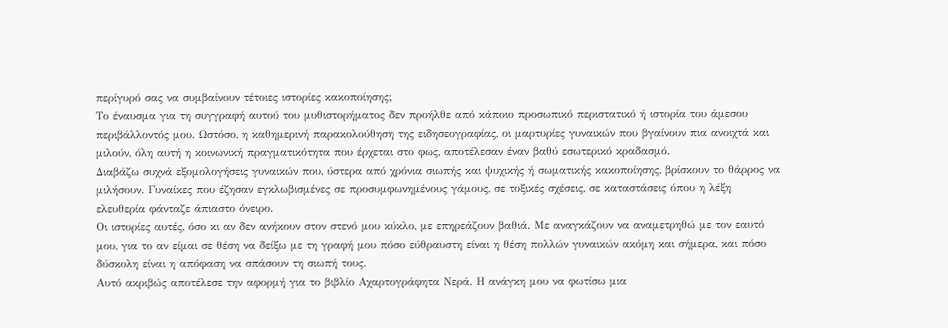περίγυρό σας να συμβαίνουν τέτοιες ιστορίες κακοποίησης;
Το έναυσμα για τη συγγραφή αυτού του μυθιστορήματος δεν προήλθε από κάποιο προσωπικό περιστατικό ή ιστορία του άμεσου περιβάλλοντός μου. Ωστόσο, η καθημερινή παρακολούθηση της ειδησεογραφίας, οι μαρτυρίες γυναικών που βγαίνουν πια ανοιχτά και μιλούν, όλη αυτή η κοινωνική πραγματικότητα που έρχεται στο φως, αποτέλεσαν έναν βαθύ εσωτερικό κραδασμό.
Διαβάζω συχνά εξομολογήσεις γυναικών που, ύστερα από χρόνια σιωπής και ψυχικής ή σωματικής κακοποίησης, βρίσκουν το θάρρος να μιλήσουν. Γυναίκες που έζησαν εγκλωβισμένες σε προσυμφωνημένους γάμους, σε τοξικές σχέσεις, σε καταστάσεις όπου η λέξη ελευθερία φάνταζε άπιαστο όνειρο.
Οι ιστορίες αυτές, όσο κι αν δεν ανήκουν στον στενό μου κύκλο, με επηρεάζουν βαθιά. Με αναγκάζουν να αναμετρηθώ με τον εαυτό μου, για το αν είμαι σε θέση να δείξω με τη γραφή μου πόσο εύθραυστη είναι η θέση πολλών γυναικών ακόμη και σήμερα, και πόσο δύσκολη είναι η απόφαση να σπάσουν τη σιωπή τους.
Αυτό ακριβώς αποτέλεσε την αφορμή για το βιβλίο Αχαρτογράφητα Νερά. Η ανάγκη μου να φωτίσω μια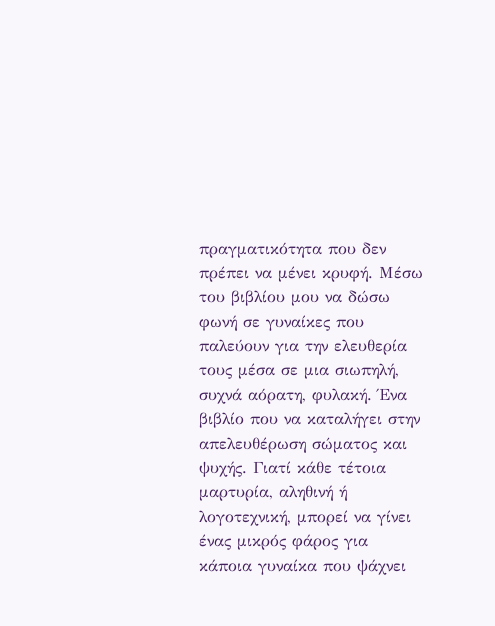πραγματικότητα που δεν πρέπει να μένει κρυφή. Μέσω του βιβλίου μου να δώσω φωνή σε γυναίκες που παλεύουν για την ελευθερία τους μέσα σε μια σιωπηλή, συχνά αόρατη, φυλακή. Ένα βιβλίο που να καταλήγει στην απελευθέρωση σώματος και ψυχής. Γιατί κάθε τέτοια μαρτυρία, αληθινή ή λογοτεχνική, μπορεί να γίνει ένας μικρός φάρος για κάποια γυναίκα που ψάχνει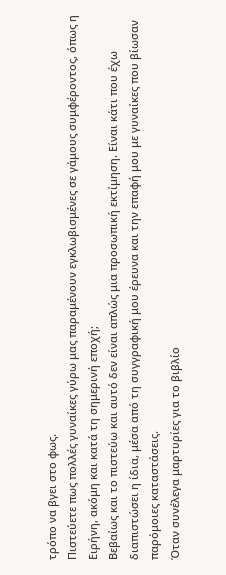τρόπο να βγει στο φως.
Πιστεύετε πως πολλές γυναίκες γύρω μας παραμένουν εγκλωβισμένες σε γάμους συμφέροντος, όπως η Ειρήνη, ακόμη και κατά τη σημερινή εποχή;
Βεβαίως και το πιστεύω και αυτό δεν είναι απλώς μια προσωπική εκτίμηση. Είναι κάτι που έχω διαπιστώσει η ίδια, μέσα από τη συγγραφική μου έρευνα και την επαφή μου με γυναίκες που βίωσαν παρόμοιες καταστάσεις.
Όταν συνέλεγα μαρτυρίες για το βιβλίο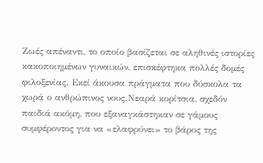Ζωές απέναντι, το οποίο βασίζεται σε αληθινές ιστορίες κακοποιημένων γυναικών, επισκέφτηκα πολλές δομές φιλοξενίας. Εκεί άκουσα πράγματα που δύσκολα τα χωρά ο ανθρώπινος νους.Νεαρά κορίτσια, σχεδόν παιδιά ακόμη, που εξαναγκάστηκαν σε γάμους συμφέροντος για να «ελαφρύνει» το βάρος της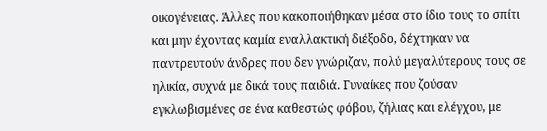οικογένειας. Άλλες που κακοποιήθηκαν μέσα στο ίδιο τους το σπίτι και μην έχοντας καμία εναλλακτική διέξοδο, δέχτηκαν να παντρευτούν άνδρες που δεν γνώριζαν, πολύ μεγαλύτερους τους σε ηλικία, συχνά με δικά τους παιδιά. Γυναίκες που ζούσαν εγκλωβισμένες σε ένα καθεστώς φόβου, ζήλιας και ελέγχου, με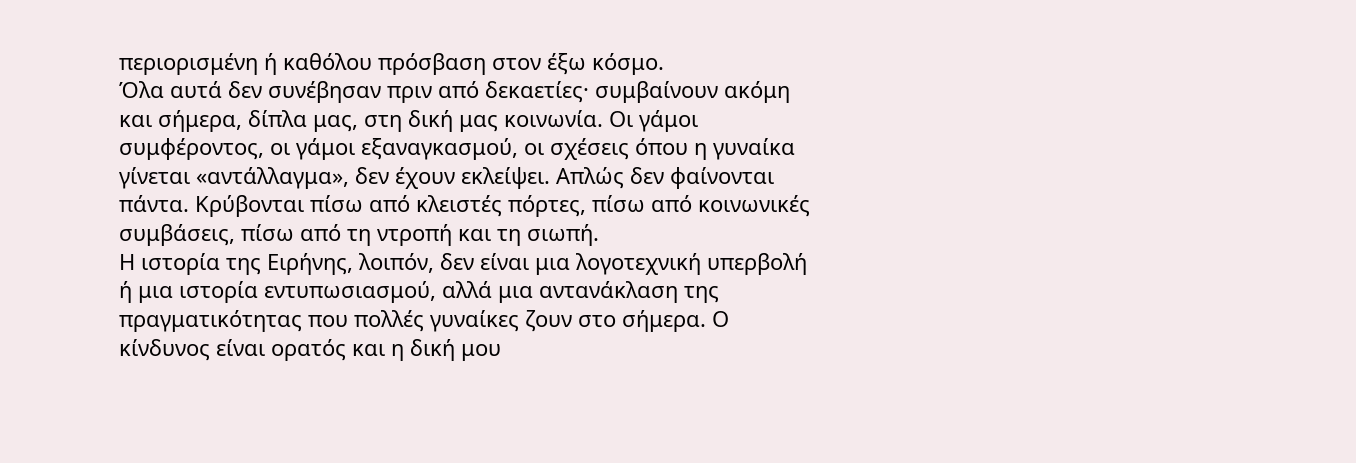περιορισμένη ή καθόλου πρόσβαση στον έξω κόσμο.
Όλα αυτά δεν συνέβησαν πριν από δεκαετίες· συμβαίνουν ακόμη και σήμερα, δίπλα μας, στη δική μας κοινωνία. Οι γάμοι συμφέροντος, οι γάμοι εξαναγκασμού, οι σχέσεις όπου η γυναίκα γίνεται «αντάλλαγμα», δεν έχουν εκλείψει. Απλώς δεν φαίνονται πάντα. Κρύβονται πίσω από κλειστές πόρτες, πίσω από κοινωνικές συμβάσεις, πίσω από τη ντροπή και τη σιωπή.
Η ιστορία της Ειρήνης, λοιπόν, δεν είναι μια λογοτεχνική υπερβολή ή μια ιστορία εντυπωσιασμού, αλλά μια αντανάκλαση της πραγματικότητας που πολλές γυναίκες ζουν στο σήμερα. Ο κίνδυνος είναι ορατός και η δική μου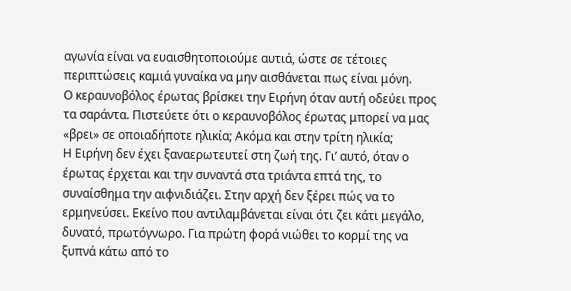αγωνία είναι να ευαισθητοποιούμε αυτιά, ώστε σε τέτοιες περιπτώσεις καμιά γυναίκα να μην αισθάνεται πως είναι μόνη.
Ο κεραυνοβόλος έρωτας βρίσκει την Ειρήνη όταν αυτή οδεύει προς τα σαράντα. Πιστεύετε ότι ο κεραυνοβόλος έρωτας μπορεί να μας «βρει» σε οποιαδήποτε ηλικία; Ακόμα και στην τρίτη ηλικία;
Η Ειρήνη δεν έχει ξαναερωτευτεί στη ζωή της. Γι’ αυτό, όταν ο έρωτας έρχεται και την συναντά στα τριάντα επτά της, το συναίσθημα την αιφνιδιάζει. Στην αρχή δεν ξέρει πώς να το ερμηνεύσει. Εκείνο που αντιλαμβάνεται είναι ότι ζει κάτι μεγάλο, δυνατό, πρωτόγνωρο. Για πρώτη φορά νιώθει το κορμί της να ξυπνά κάτω από το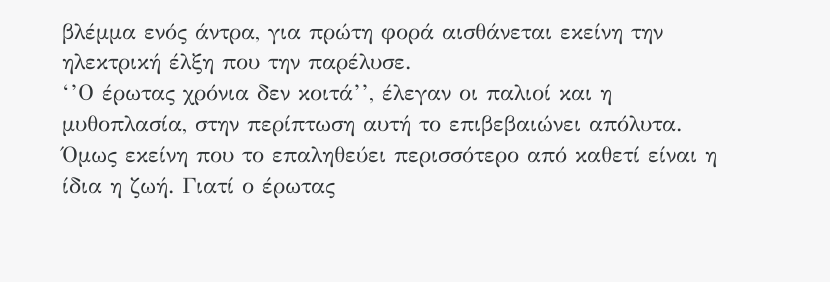βλέμμα ενός άντρα, για πρώτη φορά αισθάνεται εκείνη την ηλεκτρική έλξη που την παρέλυσε.
‘’Ο έρωτας χρόνια δεν κοιτά’’, έλεγαν οι παλιοί και η μυθοπλασία, στην περίπτωση αυτή το επιβεβαιώνει απόλυτα. Όμως εκείνη που το επαληθεύει περισσότερο από καθετί είναι η ίδια η ζωή. Γιατί ο έρωτας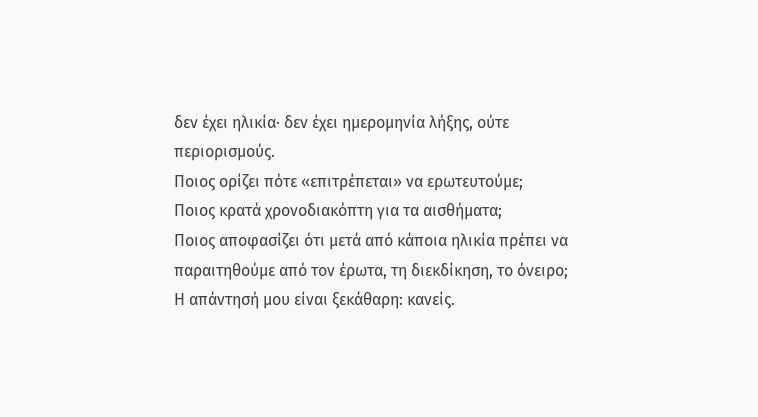δεν έχει ηλικία· δεν έχει ημερομηνία λήξης, ούτε περιορισμούς.
Ποιος ορίζει πότε «επιτρέπεται» να ερωτευτούμε;
Ποιος κρατά χρονοδιακόπτη για τα αισθήματα;
Ποιος αποφασίζει ότι μετά από κάποια ηλικία πρέπει να παραιτηθούμε από τον έρωτα, τη διεκδίκηση, το όνειρο;
Η απάντησή μου είναι ξεκάθαρη: κανείς.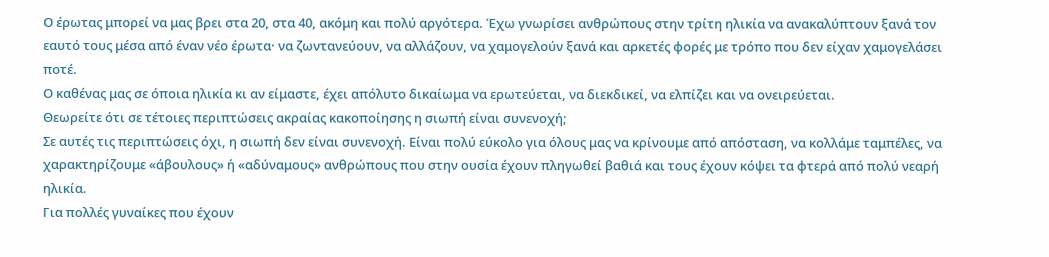Ο έρωτας μπορεί να μας βρει στα 20, στα 40, ακόμη και πολύ αργότερα. Έχω γνωρίσει ανθρώπους στην τρίτη ηλικία να ανακαλύπτουν ξανά τον εαυτό τους μέσα από έναν νέο έρωτα· να ζωντανεύουν, να αλλάζουν, να χαμογελούν ξανά και αρκετές φορές με τρόπο που δεν είχαν χαμογελάσει ποτέ.
Ο καθένας μας σε όποια ηλικία κι αν είμαστε, έχει απόλυτο δικαίωμα να ερωτεύεται, να διεκδικεί, να ελπίζει και να ονειρεύεται.
Θεωρείτε ότι σε τέτοιες περιπτώσεις ακραίας κακοποίησης η σιωπή είναι συνενοχή;
Σε αυτές τις περιπτώσεις όχι, η σιωπή δεν είναι συνενοχή. Είναι πολύ εύκολο για όλους μας να κρίνουμε από απόσταση, να κολλάμε ταμπέλες, να χαρακτηρίζουμε «άβουλους» ή «αδύναμους» ανθρώπους που στην ουσία έχουν πληγωθεί βαθιά και τους έχουν κόψει τα φτερά από πολύ νεαρή ηλικία.
Για πολλές γυναίκες που έχουν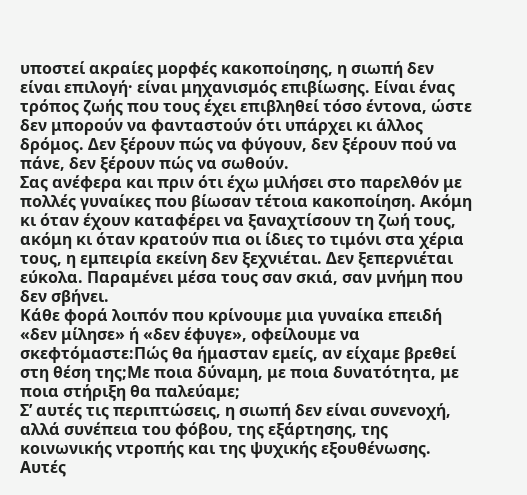υποστεί ακραίες μορφές κακοποίησης, η σιωπή δεν είναι επιλογή· είναι μηχανισμός επιβίωσης. Είναι ένας τρόπος ζωής που τους έχει επιβληθεί τόσο έντονα, ώστε δεν μπορούν να φανταστούν ότι υπάρχει κι άλλος δρόμος. Δεν ξέρουν πώς να φύγουν, δεν ξέρουν πού να πάνε, δεν ξέρουν πώς να σωθούν.
Σας ανέφερα και πριν ότι έχω μιλήσει στο παρελθόν με πολλές γυναίκες που βίωσαν τέτοια κακοποίηση. Ακόμη κι όταν έχουν καταφέρει να ξαναχτίσουν τη ζωή τους, ακόμη κι όταν κρατούν πια οι ίδιες το τιμόνι στα χέρια τους, η εμπειρία εκείνη δεν ξεχνιέται. Δεν ξεπερνιέται εύκολα. Παραμένει μέσα τους σαν σκιά, σαν μνήμη που δεν σβήνει.
Κάθε φορά λοιπόν που κρίνουμε μια γυναίκα επειδή «δεν μίλησε» ή «δεν έφυγε», οφείλουμε να σκεφτόμαστε:Πώς θα ήμασταν εμείς, αν είχαμε βρεθεί στη θέση της;Με ποια δύναμη, με ποια δυνατότητα, με ποια στήριξη θα παλεύαμε;
Σ’ αυτές τις περιπτώσεις, η σιωπή δεν είναι συνενοχή, αλλά συνέπεια του φόβου, της εξάρτησης, της κοινωνικής ντροπής και της ψυχικής εξουθένωσης. Αυτές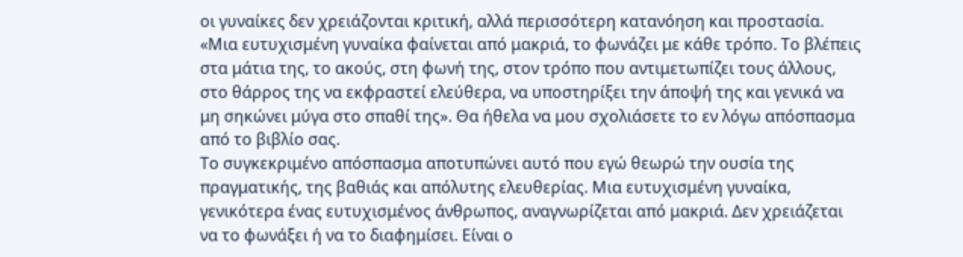οι γυναίκες δεν χρειάζονται κριτική, αλλά περισσότερη κατανόηση και προστασία.
«Μια ευτυχισμένη γυναίκα φαίνεται από μακριά, το φωνάζει με κάθε τρόπο. Το βλέπεις στα μάτια της, το ακούς, στη φωνή της, στον τρόπο που αντιμετωπίζει τους άλλους, στο θάρρος της να εκφραστεί ελεύθερα, να υποστηρίξει την άποψή της και γενικά να μη σηκώνει μύγα στο σπαθί της». Θα ήθελα να μου σχολιάσετε το εν λόγω απόσπασμα από το βιβλίο σας.
Το συγκεκριμένο απόσπασμα αποτυπώνει αυτό που εγώ θεωρώ την ουσία της πραγματικής, της βαθιάς και απόλυτης ελευθερίας. Μια ευτυχισμένη γυναίκα, γενικότερα ένας ευτυχισμένος άνθρωπος, αναγνωρίζεται από μακριά. Δεν χρειάζεται να το φωνάξει ή να το διαφημίσει. Είναι ο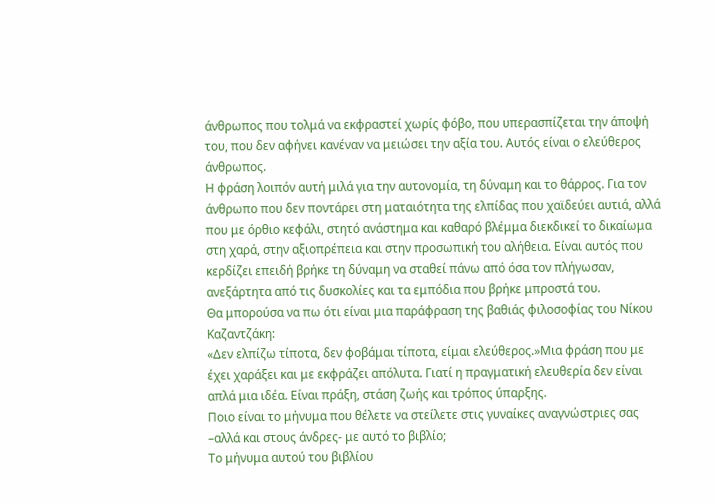άνθρωπος που τολμά να εκφραστεί χωρίς φόβο, που υπερασπίζεται την άποψή του, που δεν αφήνει κανέναν να μειώσει την αξία του. Αυτός είναι ο ελεύθερος άνθρωπος.
Η φράση λοιπόν αυτή μιλά για την αυτονομία, τη δύναμη και το θάρρος. Για τον άνθρωπο που δεν ποντάρει στη ματαιότητα της ελπίδας που χαϊδεύει αυτιά, αλλά που με όρθιο κεφάλι, στητό ανάστημα και καθαρό βλέμμα διεκδικεί το δικαίωμα στη χαρά, στην αξιοπρέπεια και στην προσωπική του αλήθεια. Είναι αυτός που κερδίζει επειδή βρήκε τη δύναμη να σταθεί πάνω από όσα τον πλήγωσαν, ανεξάρτητα από τις δυσκολίες και τα εμπόδια που βρήκε μπροστά του.
Θα μπορούσα να πω ότι είναι μια παράφραση της βαθιάς φιλοσοφίας του Νίκου Καζαντζάκη:
«Δεν ελπίζω τίποτα, δεν φοβάμαι τίποτα, είμαι ελεύθερος.»Μια φράση που με έχει χαράξει και με εκφράζει απόλυτα. Γιατί η πραγματική ελευθερία δεν είναι απλά μια ιδέα. Είναι πράξη, στάση ζωής και τρόπος ύπαρξης.
Ποιο είναι το μήνυμα που θέλετε να στείλετε στις γυναίκες αναγνώστριες σας –αλλά και στους άνδρες- με αυτό το βιβλίο;
Το μήνυμα αυτού του βιβλίου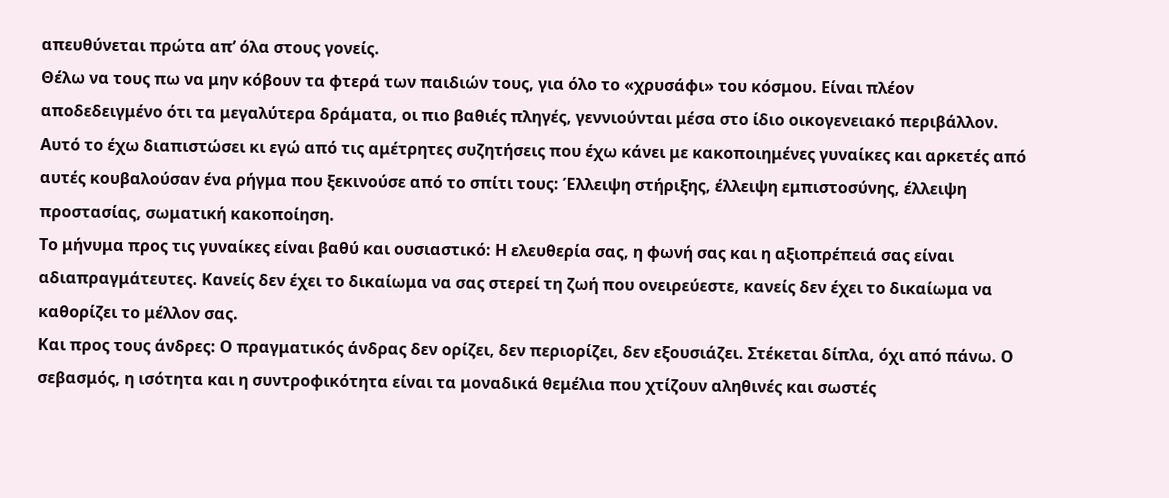απευθύνεται πρώτα απ’ όλα στους γονείς.
Θέλω να τους πω να μην κόβουν τα φτερά των παιδιών τους, για όλο το «χρυσάφι» του κόσμου. Είναι πλέον αποδεδειγμένο ότι τα μεγαλύτερα δράματα, οι πιο βαθιές πληγές, γεννιούνται μέσα στο ίδιο οικογενειακό περιβάλλον.
Αυτό το έχω διαπιστώσει κι εγώ από τις αμέτρητες συζητήσεις που έχω κάνει με κακοποιημένες γυναίκες και αρκετές από αυτές κουβαλούσαν ένα ρήγμα που ξεκινούσε από το σπίτι τους: Έλλειψη στήριξης, έλλειψη εμπιστοσύνης, έλλειψη προστασίας, σωματική κακοποίηση.
Το μήνυμα προς τις γυναίκες είναι βαθύ και ουσιαστικό: Η ελευθερία σας, η φωνή σας και η αξιοπρέπειά σας είναι αδιαπραγμάτευτες. Κανείς δεν έχει το δικαίωμα να σας στερεί τη ζωή που ονειρεύεστε, κανείς δεν έχει το δικαίωμα να καθορίζει το μέλλον σας.
Και προς τους άνδρες: Ο πραγματικός άνδρας δεν ορίζει, δεν περιορίζει, δεν εξουσιάζει. Στέκεται δίπλα, όχι από πάνω. Ο σεβασμός, η ισότητα και η συντροφικότητα είναι τα μοναδικά θεμέλια που χτίζουν αληθινές και σωστές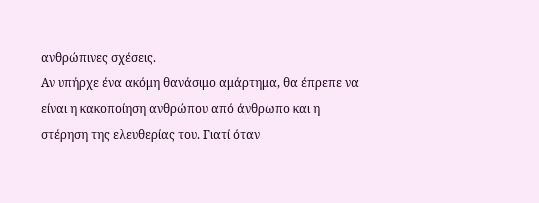ανθρώπινες σχέσεις.
Αν υπήρχε ένα ακόμη θανάσιμο αμάρτημα, θα έπρεπε να είναι η κακοποίηση ανθρώπου από άνθρωπο και η στέρηση της ελευθερίας του. Γιατί όταν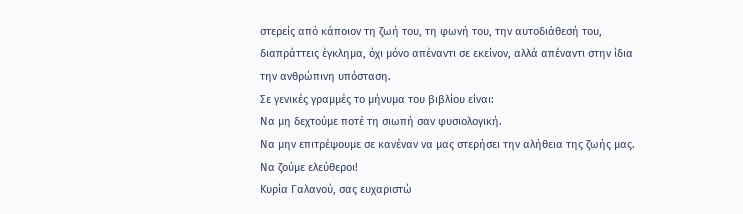στερείς από κάποιον τη ζωή του, τη φωνή του, την αυτοδιάθεσή του, διαπράττεις έγκλημα, όχι μόνο απέναντι σε εκείνον, αλλά απέναντι στην ίδια την ανθρώπινη υπόσταση.
Σε γενικές γραμμές το μήνυμα του βιβλίου είναι:
Να μη δεχτούμε ποτέ τη σιωπή σαν φυσιολογική.
Να μην επιτρέψουμε σε κανέναν να μας στερήσει την αλήθεια της ζωής μας.
Να ζούμε ελεύθεροι!
Κυρία Γαλανού, σας ευχαριστώ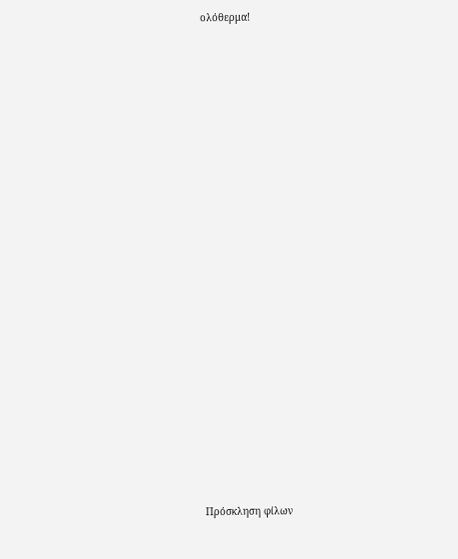ολόθερμα!

























Πρόσκληση φίλων